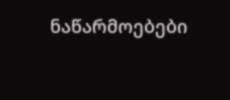ნაწარმოებები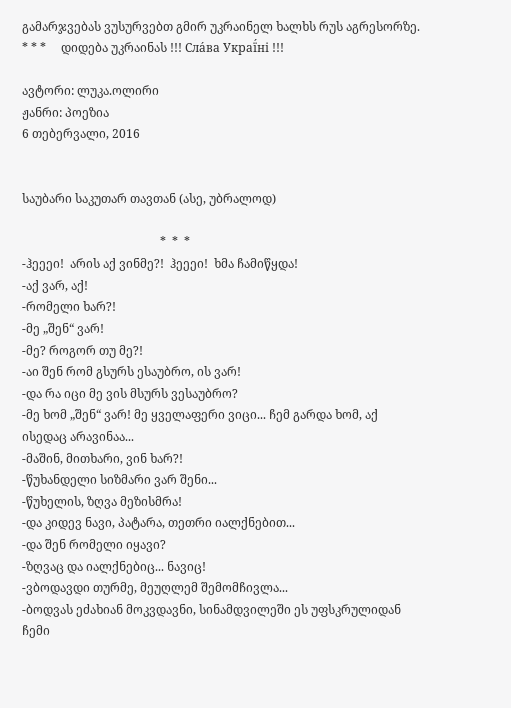გამარჯვებას ვუსურვებთ გმირ უკრაინელ ხალხს რუს აგრესორზე.     * * *     დიდება უკრაინას !!! Сла́ва Украї́ні !!!

ავტორი: ლუკა.ოლირი
ჟანრი: პოეზია
6 თებერვალი, 2016


საუბარი საკუთარ თავთან (ასე, უბრალოდ)

                                              *  *  *
-ჰეეეი!  არის აქ ვინმე?!  ჰეეეი!  ხმა ჩამიწყდა!
-აქ ვარ, აქ!
-რომელი ხარ?!
-მე „შენ“ ვარ!
-მე? როგორ თუ მე?!
-აი შენ რომ გსურს ესაუბრო, ის ვარ!
-და რა იცი მე ვის მსურს ვესაუბრო?
-მე ხომ „შენ“ ვარ! მე ყველაფერი ვიცი... ჩემ გარდა ხომ, აქ ისედაც არავინაა...
-მაშინ, მითხარი, ვინ ხარ?!
-წუხანდელი სიზმარი ვარ შენი...
-წუხელის, ზღვა მეზისმრა!
-და კიდევ ნავი, პატარა, თეთრი იალქნებით...
-და შენ რომელი იყავი?
-ზღვაც და იალქნებიც... ნავიც!
-ვბოდავდი თურმე, მეუღლემ შემომჩივლა...
-ბოდვას ეძახიან მოკვდავნი, სინამდვილეში ეს უფსკრულიდან ჩემი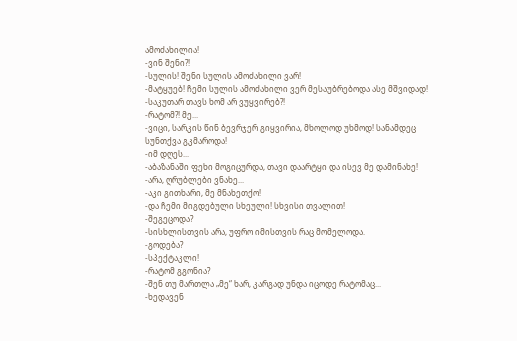ამოძახილია!
-ვინ შენი?!
-სულის! შენი სულის ამოძახილი ვარ!
-მატყუებ! ჩემი სულის ამოძახილი ვერ მესაუბრებოდა ასე მშვიდად!
-საკუთარ თავს ხომ არ ვუყვირებ?!
-რატომ?! მე...
-ვიცი, სარკის წინ ბევრჯერ გიყვირია, მხოლოდ უხმოდ! სანამდეც სუნთქვა გკმაროდა!
-იმ დღეს...
-აბაზანაში ფეხი მოგიცურდა, თავი დაარტყი და ისევ მე დამინახე!
-არა, ღრუბლები ვნახე...
-აკი გითხარი, მე მნახეთქო!
-და ჩემი მიგდებული სხეული! სხვისი თვალით!
-შეგეცოდა?
-სისხლისთვის არა, უფრო იმისთვის რაც მომელოდა.
-გოდება?
-სპექტაკლი!
-რატომ გგონია?
-შენ თუ მართლა „მე“ ხარ, კარგად უნდა იცოდე რატომაც...
-ხედავენ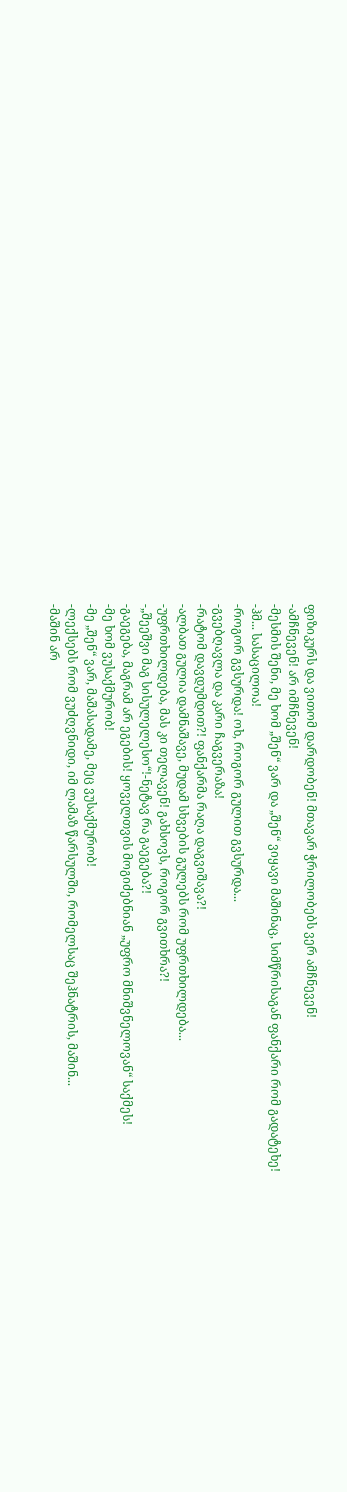ფიზიკურს და ვითომ დარდობენ! მთავარ ჭრილობებს ვერ ამჩნევენ!
-ამჩნევენ! არ იმჩნევენ!
-მესმის შენი, მე ხომ „შენ“ ვარ და „შენ“ ვიყავი მაშინაც, სიმწრისაგან ფანქარი რომ გადატეხე!
-ჰმ... სასაცილოა!
-როგორ გვსურდა! ოხ, როგორ გულით გვსურდა...
-გვებღავლა და კარი ჩაგვერაზა!
-რატომ დავდუმდით?! ფანქარმა რაღა დაგვიშავა?!
-ალბათ გულია დამნაშავე, მუდამ სხვების გულებს რომ უფრთხილდება...
-უფრთხილდება, მას კი თელავენ! გახსოვს, როგორ გვითხრა?!
-„შეეშვი მაგ სისულელესო“!-ნეტავ რა გაეგება?!
-გაეგება, მაგრამ არ ეგების! ყოველთვის მოგიძებნიან „უფრო მნიშვნელოვან“ საქმეს!
-მე ხომ ვუსაქმურობ!
-მე „შენ“ ვარ, მაშასადამე, მეც ვუსაქმურობ!
-ლექსებს რომ ვუძღვნიდი, იმ ლამაზ წარსულში, რომელსაც შეჰნატრის, მაშინ...
-მაშინ არ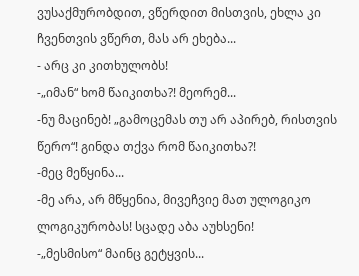ვუსაქმურობდით, ვწერდით მისთვის, ეხლა კი ჩვენთვის ვწერთ, მას არ ეხება...
- არც კი კითხულობს!
-„იმან“ ხომ წაიკითხა?! მეორემ...
-ნუ მაცინებ! „გამოცემას თუ არ აპირებ, რისთვის წერო“! გინდა თქვა რომ წაიკითხა?!
-მეც მეწყინა...
-მე არა, არ მწყენია, მივეჩვიე მათ ულოგიკო ლოგიკურობას! სცადე აბა აუხსენი!
-„მესმისო“ მაინც გეტყვის...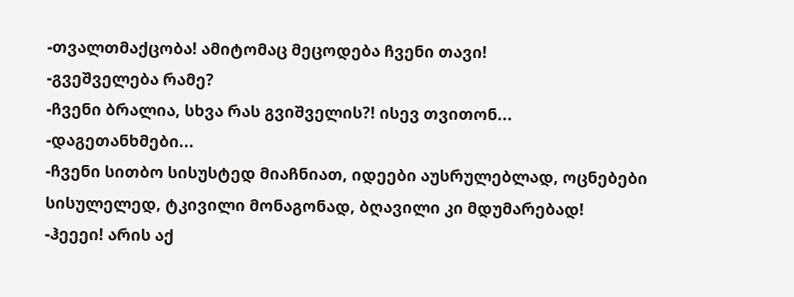-თვალთმაქცობა! ამიტომაც მეცოდება ჩვენი თავი!
-გვეშველება რამე?
-ჩვენი ბრალია, სხვა რას გვიშველის?! ისევ თვითონ...
-დაგეთანხმები...
-ჩვენი სითბო სისუსტედ მიაჩნიათ, იდეები აუსრულებლად, ოცნებები სისულელედ, ტკივილი მონაგონად, ბღავილი კი მდუმარებად!
-ჰეეეი! არის აქ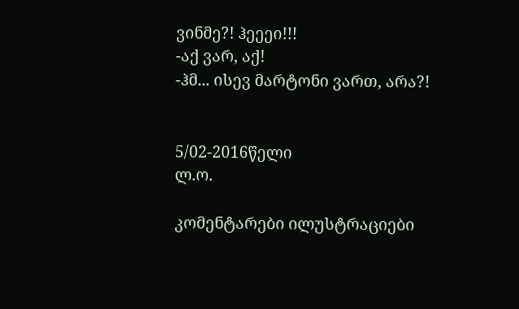ვინმე?! ჰეეეი!!!
-აქ ვარ, აქ!
-ჰმ... ისევ მარტონი ვართ, არა?!


5/02-2016წელი
ლ.ო.

კომენტარები ილუსტრაციები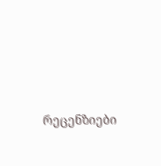რეცენზიები